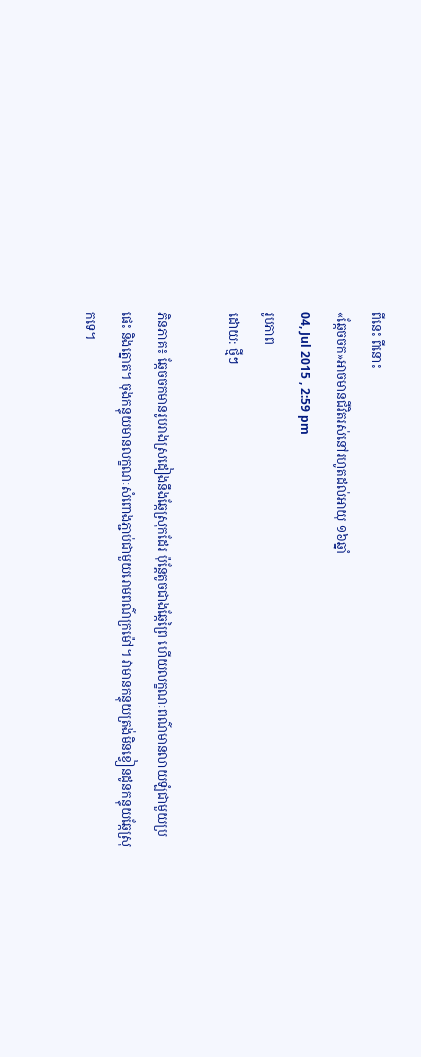ពីនេះ ពីនោះ
«ឆ្កែចចក»អាចមានជីវិតរស់នៅរហូតដល់អាយុ ១៦ឆ្នាំ
04, Jul 2015 , 2:59 pm
រូបភាព
ដោយ: ថ្មីៗ

ភិនភាគ៖ ឆ្កែចចកមានរូបរាងស្រដៀងនឹងឆ្កែស្រុកដែរ ប៉ុន្តែតូចជាងឆ្កែព្រៃ ហើយលក្ខណៈពណ៌មានលាយឡំជាមួយប្រផេះ និងត្នោត។ ចុងកន្ទុយមានលក្ខណៈសំពោងភ្ជាប់ជាមួយរោមពណ៌ក្រម៉ៅ។ វាមានកន្ទុយត្រង់មិនខ្វៀនដូនកន្ទុយឆ្កែស្រុកទេ។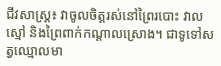ជីវសាស្ត្រ៖ វាចូលចិត្តរស់នៅព្រៃរបោះ វាលស្មៅ និងព្រៃពាក់កណ្តាលស្រោង។ ជាទូទៅសត្វឈ្មោលមា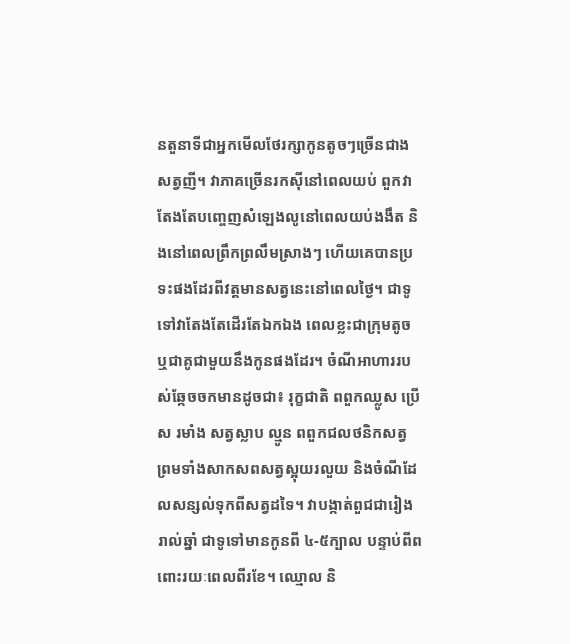នតួនាទីជាអ្នកមើលថែរក្សាកូនតូចៗច្រើនជាងសត្វញី។ វាភាគច្រើនរកស៊ីនៅពេលយប់ ពួកវាតែងតែបញ្ចេញសំឡេងលូនៅពេលយប់ងងឹត និងនៅពេលព្រឹកព្រលឹមស្រាងៗ ហើយគេបានប្រទះផងដែរពីវត្តមានសត្វនេះនៅពេលថ្ងៃ។ ជាទូទៅវាតែងតែដើរតែឯកឯង ពេលខ្លះជាក្រុមតូច ឬជាគូជាមួយនឹងកូនផងដែរ។ ចំណីអាហាររបស់ឆ្កែចចកមានដូចជា៖ រុក្ខជាតិ ពពួកឈ្លូស ប្រើស រមាំង សត្វស្លាប ល្មូន ពពួកជលថនិកសត្វ ព្រមទាំងសាកសពសត្វស្អុយរលួយ និងចំណីដែលសន្សល់ទុកពីសត្វដទៃ។ វាបង្កាត់ពួជជារៀងរាល់ឆ្នាំ ជាទូទៅមានកូនពី ៤-៥ក្បាល បន្ទាប់ពីពពោះរយៈពេលពីរខែ។ ឈ្មោល និ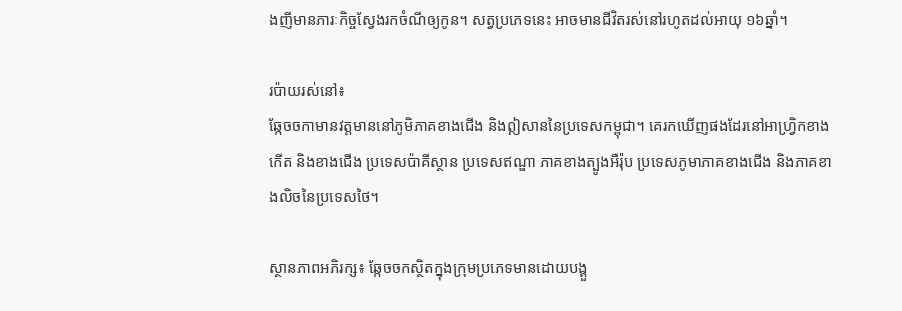ងញីមានភារៈកិច្ចស្វែងរកចំណីឲ្យកូន។ សត្វប្រភេទនេះ អាចមានជីវិតរស់នៅរហូតដល់អាយុ ១៦ឆ្នាំ។

រប៉ាយរស់នៅ៖
ឆ្កែចចកាមានវត្តមាននៅភូមិភាគខាងជើង និងឦសាននៃប្រទេសកម្ពុជា។ គេរកឃើញផងដែរនៅអាហ្វ្រិកខាងកើត និងខាងជើង ប្រទេសប៉ាគីស្ថាន ប្រទេសឥណ្ឌា ភាគខាងត្បូងអឺរ៉ុប ប្រទេសភូមាភាគខាងជើង និងភាគខាងលិចនៃប្រទេសថៃ។

ស្ថានភាពអភិរក្ស៖ ឆ្កែចចកស្ថិតក្នុងក្រុមប្រភេទមានដោយបង្គួ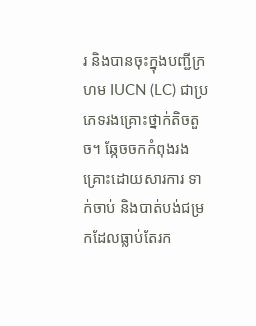រ និងបានចុះក្នុងបញ្ជីក្រហម IUCN (LC) ជាប្រភេទរងគ្រោះថ្នាក់តិចតួច។ ឆ្កែចចកកំពុងរងគ្រោះដោយសារការ ទាក់ចាប់ និងបាត់បង់ជម្រកដែលធ្លាប់តែរក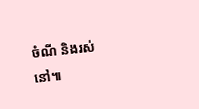ចំណី និងរស់នៅ៕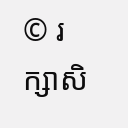© រក្សាសិ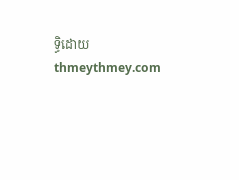ទ្ធិដោយ thmeythmey.com